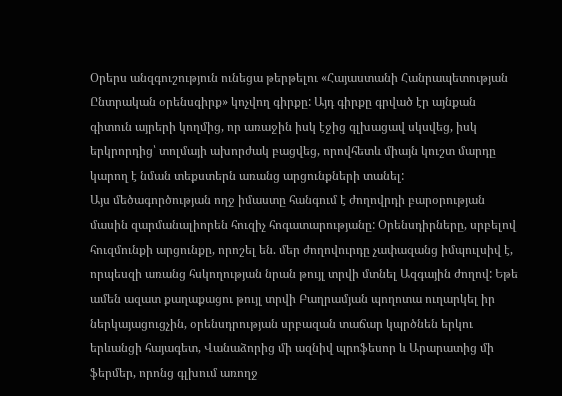Օրերս անզգուշություն ունեցա թերթելու «Հայաստանի Հանրապետության Ընտրական օրենսգիրք» կոչվող գիրքը: Այդ գիրքը գրված էր այնքան գիտուն այրերի կողմից, որ առաջին իսկ էջից գլխացավ սկսվեց, իսկ երկրորդից՝ տոլմայի ախորժակ բացվեց, որովհետև միայն կուշտ մարդը կարող է նման տեքստերն առանց արցունքների տանել:
Այս մեծագործության ողջ իմաստը հանգում է ժողովրդի բարօրության մասին զարմանալիորեն հուզիչ հոգատարությանը: Օրենսդիրները, սրբելով հուզմունքի արցունքը, որոշել են. մեր ժողովուրդը չափազանց իմպուլսիվ է, որպեսզի առանց հսկողության նրան թույլ տրվի մտնել Ազգային ժողով: Եթե ամեն ազատ քաղաքացու թույլ տրվի Բաղրամյան պողոտա ուղարկել իր ներկայացուցչին, օրենսդրության սրբազան տաճար կպրծնեն երկու երևանցի հայագետ, Վանաձորից մի ազնիվ պրոֆեսոր և Արարատից մի ֆերմեր, որոնց գլխում առողջ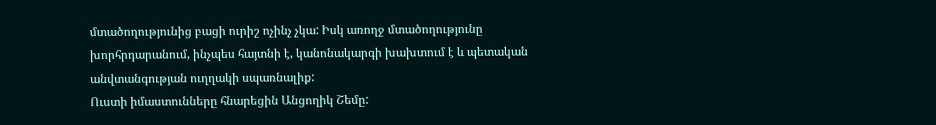մտածողությունից բացի ուրիշ ոչինչ չկա: Իսկ առողջ մտածողությունը խորհրդարանում, ինչպես հայտնի է, կանոնակարգի խախտում է և պետական անվտանգության ուղղակի սպառնալիք:
Ուստի իմաստունները հնարեցին Անցողիկ Շեմը: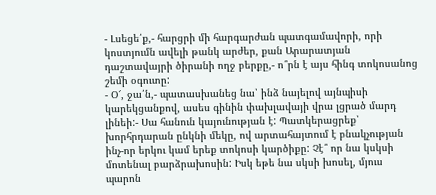- Լսեցե՛ք,- հարցրի մի հարգարժան պատգամավորի, որի կոստյումն ավելի թանկ արժեր, քան Արարատյան դաշտավայրի ծիրանի ողջ բերքը,- ո՞րն է այս հինգ տոկոսանոց շեմի օգուտը:
- Օ՜, ջա՛ն,- պատասխանեց նա՝ ինձ նայելով այնպիսի կարեկցանքով, ասես գինին փախլավայի վրա լցրած մարդ լինեի:- Սա հանուն կայունության է: Պատկերացրեք՝ խորհրդարան ընկնի մեկը, ով արտահայտում է բնակչության ինչ-որ երկու կամ երեք տոկոսի կարծիքը: Չէ՞ որ նա կսկսի մոտենալ բարձրախոսին: Իսկ եթե նա սկսի խոսել, մյուս պարոն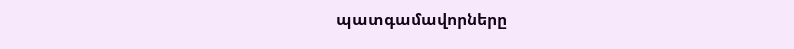պատգամավորները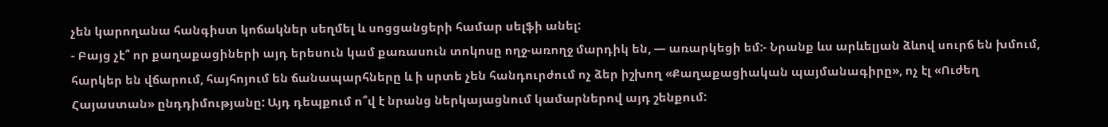չեն կարողանա հանգիստ կոճակներ սեղմել և սոցցանցերի համար սելֆի անել:
- Բայց չէ՞ որ քաղաքացիների այդ երեսուն կամ քառասուն տոկոսը ողջ-առողջ մարդիկ են, — առարկեցի եմ:- Նրանք ևս արևելյան ձևով սուրճ են խմում, հարկեր են վճարում, հայհոյում են ճանապարհները և ի սրտե չեն հանդուրժում ոչ ձեր իշխող «Քաղաքացիական պայմանագիրը», ոչ էլ «Ուժեղ Հայաստան» ընդդիմությանը: Այդ դեպքում ո՞վ է նրանց ներկայացնում կամարներով այդ շենքում: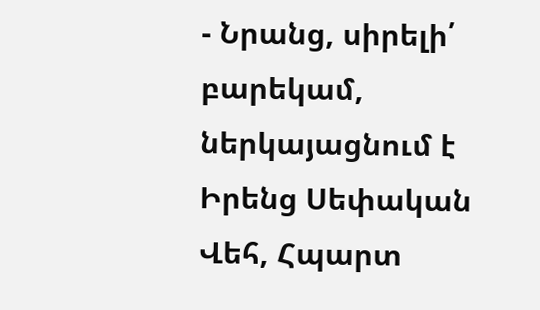- Նրանց, սիրելի՛ բարեկամ, ներկայացնում է Իրենց Սեփական Վեհ, Հպարտ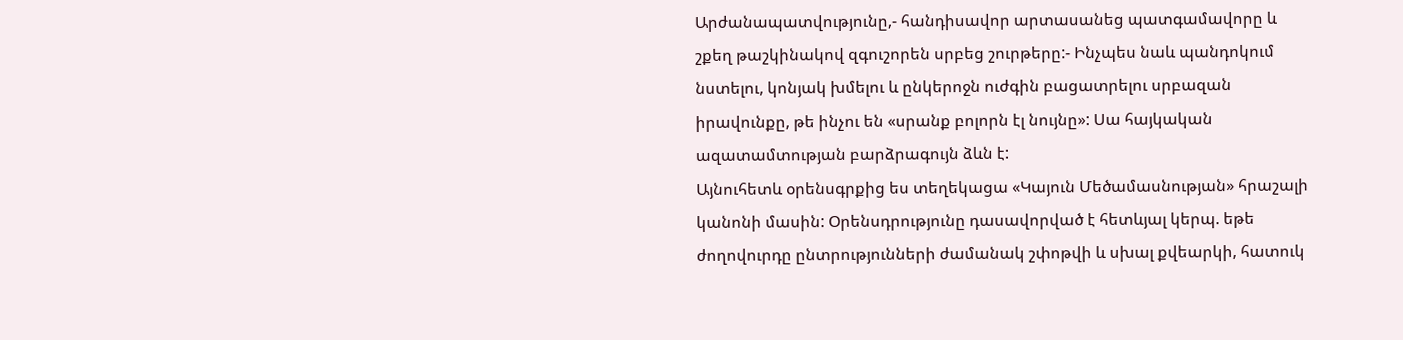Արժանապատվությունը,- հանդիսավոր արտասանեց պատգամավորը և շքեղ թաշկինակով զգուշորեն սրբեց շուրթերը:- Ինչպես նաև պանդոկում նստելու, կոնյակ խմելու և ընկերոջն ուժգին բացատրելու սրբազան իրավունքը, թե ինչու են «սրանք բոլորն էլ նույնը»: Սա հայկական ազատամտության բարձրագույն ձևն է:
Այնուհետև օրենսգրքից ես տեղեկացա «Կայուն Մեծամասնության» հրաշալի կանոնի մասին: Օրենսդրությունը դասավորված է հետևյալ կերպ. եթե ժողովուրդը ընտրությունների ժամանակ շփոթվի և սխալ քվեարկի, հատուկ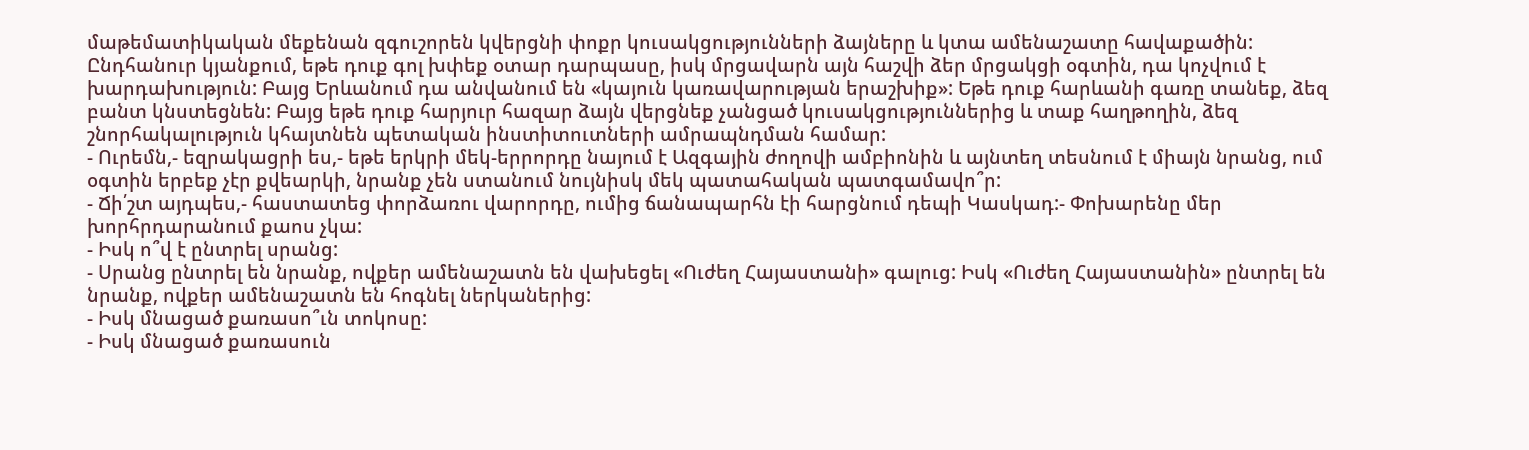մաթեմատիկական մեքենան զգուշորեն կվերցնի փոքր կուսակցությունների ձայները և կտա ամենաշատը հավաքածին: Ընդհանուր կյանքում, եթե դուք գոլ խփեք օտար դարպասը, իսկ մրցավարն այն հաշվի ձեր մրցակցի օգտին, դա կոչվում է խարդախություն: Բայց Երևանում դա անվանում են «կայուն կառավարության երաշխիք»: Եթե դուք հարևանի գառը տանեք, ձեզ բանտ կնստեցնեն: Բայց եթե դուք հարյուր հազար ձայն վերցնեք չանցած կուսակցություններից և տաք հաղթողին, ձեզ շնորհակալություն կհայտնեն պետական ինստիտուտների ամրապնդման համար:
- Ուրեմն,- եզրակացրի ես,- եթե երկրի մեկ-երրորդը նայում է Ազգային ժողովի ամբիոնին և այնտեղ տեսնում է միայն նրանց, ում օգտին երբեք չէր քվեարկի, նրանք չեն ստանում նույնիսկ մեկ պատահական պատգամավո՞ր:
- Ճի՛շտ այդպես,- հաստատեց փորձառու վարորդը, ումից ճանապարհն էի հարցնում դեպի Կասկադ:- Փոխարենը մեր խորհրդարանում քաոս չկա:
- Իսկ ո՞վ է ընտրել սրանց:
- Սրանց ընտրել են նրանք, ովքեր ամենաշատն են վախեցել «Ուժեղ Հայաստանի» գալուց: Իսկ «Ուժեղ Հայաստանին» ընտրել են նրանք, ովքեր ամենաշատն են հոգնել ներկաներից:
- Իսկ մնացած քառասո՞ւն տոկոսը:
- Իսկ մնացած քառասուն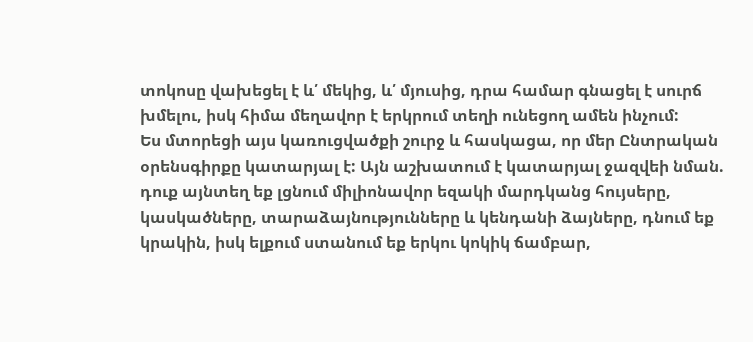տոկոսը վախեցել է և՛ մեկից, և՛ մյուսից, դրա համար գնացել է սուրճ խմելու, իսկ հիմա մեղավոր է երկրում տեղի ունեցող ամեն ինչում:
Ես մտորեցի այս կառուցվածքի շուրջ և հասկացա, որ մեր Ընտրական օրենսգիրքը կատարյալ է: Այն աշխատում է կատարյալ ջազվեի նման. դուք այնտեղ եք լցնում միլիոնավոր եզակի մարդկանց հույսերը, կասկածները, տարաձայնությունները և կենդանի ձայները, դնում եք կրակին, իսկ ելքում ստանում եք երկու կոկիկ ճամբար,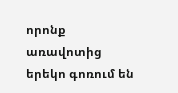որոնք առավոտից երեկո գոռում են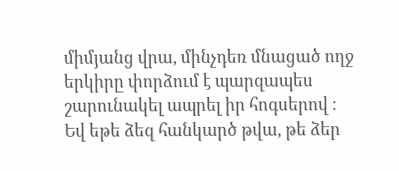միմյանց վրա, մինչդեռ մնացած ողջ երկիրը փորձում է պարզապես շարունակել ապրել իր հոգսերով ։
Եվ եթե ձեզ հանկարծ թվա, թե ձեր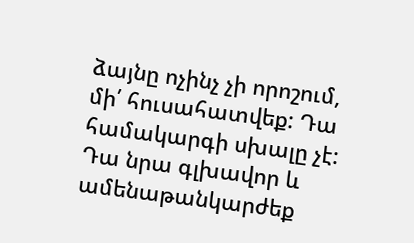ձայնը ոչինչ չի որոշում, մի՛ հուսահատվեք: Դա համակարգի սխալը չէ: Դա նրա գլխավոր և ամենաթանկարժեք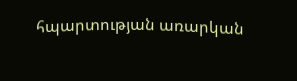հպարտության առարկան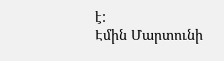է:
Էմին Մարտունի